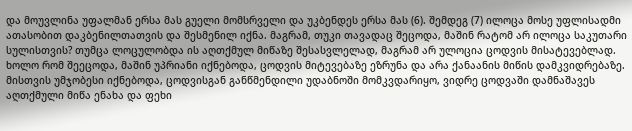და მოუვლინა უფალმან ერსა მას გუელი მომსრველი და უკბენდეს ერსა მას (6). შემდეგ (7) ილოცა მოსე უფლისადმი ათასობით დაკბენილთათვის და შესმენილ იქნა. მაგრამ, თუკი თავადაც შეცოდა, მაშინ რატომ არ ილოცა საკუთარი სულისთვის? თუმცა ლოცულობდა ის აღთქმულ მიწაზე შესასვლელად, მაგრამ არ ულოცია ცოდვის მისატევებლად. ხოლო რომ შეეცოდა, მაშინ უპრიანი იქნებოდა, ცოდვის მიტევებაზე ეზრუნა და არა ქანაანის მიწის დამკვიდრებაზე. მისთვის უმჯობესი იქნებოდა, ცოდვისგან განწმენდილი უდაბნოში მომკვდარიყო, ვიდრე ცოდვაში დამნაშავეს აღთქმული მიწა ენახა და ფეხი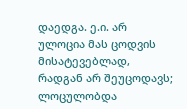დაედგა. ე.ი. არ ულოცია მას ცოდვის მისატევებლად, რადგან არ შეუცოდავს; ლოცულობდა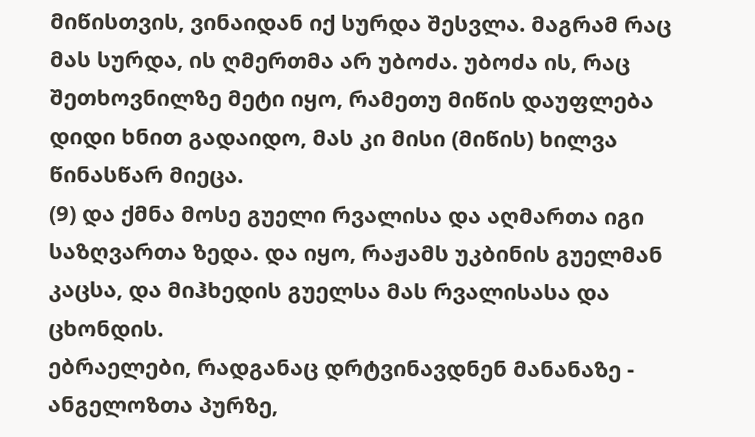მიწისთვის, ვინაიდან იქ სურდა შესვლა. მაგრამ რაც მას სურდა, ის ღმერთმა არ უბოძა. უბოძა ის, რაც შეთხოვნილზე მეტი იყო, რამეთუ მიწის დაუფლება დიდი ხნით გადაიდო, მას კი მისი (მიწის) ხილვა წინასწარ მიეცა.
(9) და ქმნა მოსე გუელი რვალისა და აღმართა იგი საზღვართა ზედა. და იყო, რაჟამს უკბინის გუელმან კაცსა, და მიჰხედის გუელსა მას რვალისასა და ცხონდის.
ებრაელები, რადგანაც დრტვინავდნენ მანანაზე - ანგელოზთა პურზე,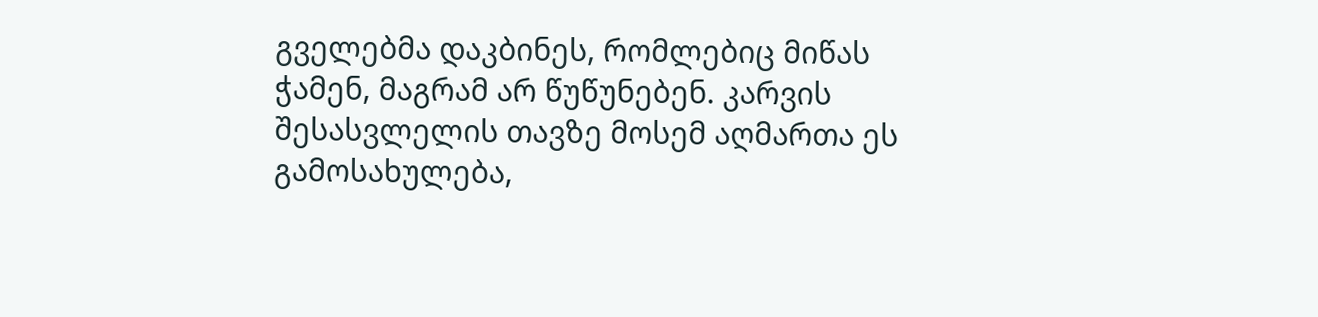გველებმა დაკბინეს, რომლებიც მიწას ჭამენ, მაგრამ არ წუწუნებენ. კარვის შესასვლელის თავზე მოსემ აღმართა ეს გამოსახულება,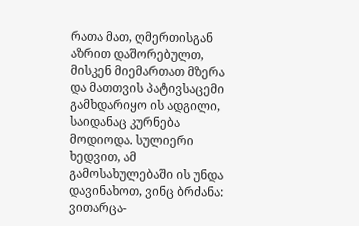რათა მათ, ღმერთისგან აზრით დაშორებულთ, მისკენ მიემართათ მზერა და მათთვის პატივსაცემი გამხდარიყო ის ადგილი, საიდანაც კურნება მოდიოდა. სულიერი ხედვით, ამ გამოსახულებაში ის უნდა დავინახოთ, ვინც ბრძანა: ვითარცა-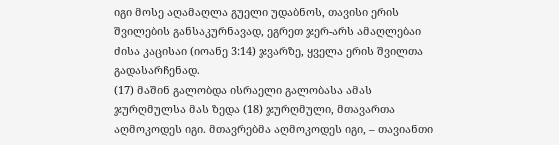იგი მოსე აღამაღლა გუელი უდაბნოს, თავისი ერის შვილების განსაკურნავად, ეგრეთ ჯერ-არს ამაღლებაი ძისა კაცისაი (იოანე 3:14) ჯვარზე, ყველა ერის შვილთა გადასარჩენად.
(17) მაშინ გალობდა ისრაელი გალობასა ამას ჯურღმულსა მას ზედა (18) ჯურღმული, მთავართა აღმოკოდეს იგი. მთავრებმა აღმოკოდეს იგი, – თავიანთი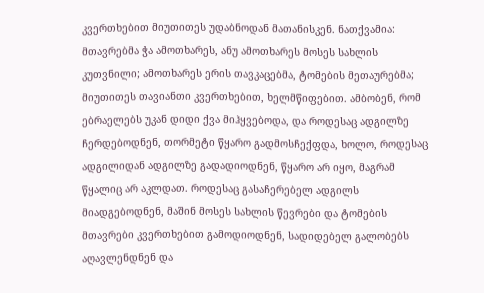კვერთხებით მიუთითეს უდაბნოდან მათანისკენ. ნათქვამია: მთავრებმა ჭა ამოთხარეს, ანუ ამოთხარეს მოსეს სახლის კუთვნილი; ამოთხარეს ერის თავკაცებმა, ტომების მეთაურებმა; მიუთითეს თავიანთი კვერთხებით, ხელმწიფებით. ამბობენ, რომ ებრაელებს უკან დიდი ქვა მიჰყვებოდა, და როდესაც ადგილზე ჩერდებოდნენ, თორმეტი წყარო გადმოსჩექფდა, ხოლო, როდესაც ადგილიდან ადგილზე გადადიოდნენ, წყარო არ იყო, მაგრამ წყალიც არ აკლდათ. როდესაც გასაჩერებელ ადგილს მიადგებოდნენ, მაშინ მოსეს სახლის წევრები და ტომების მთავრები კვერთხებით გამოდიოდნენ, სადიდებელ გალობებს აღავლენდნენ და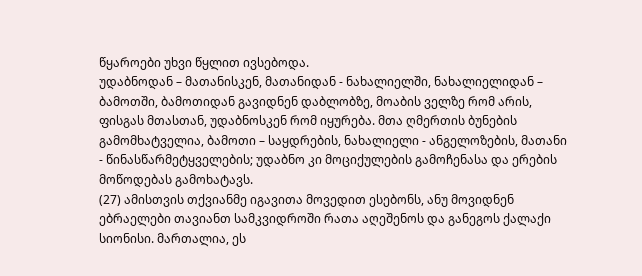წყაროები უხვი წყლით ივსებოდა.
უდაბნოდან – მათანისკენ, მათანიდან - ნახალიელში, ნახალიელიდან – ბამოთში, ბამოთიდან გავიდნენ დაბლობზე, მოაბის ველზე რომ არის, ფისგას მთასთან, უდაბნოსკენ რომ იყურება. მთა ღმერთის ბუნების გამომხატველია, ბამოთი – საყდრების, ნახალიელი - ანგელოზების, მათანი - წინასწარმეტყველების; უდაბნო კი მოციქულების გამოჩენასა და ერების მოწოდებას გამოხატავს.
(27) ამისთვის თქვიანმე იგავითა მოვედით ესებონს, ანუ მოვიდნენ ებრაელები თავიანთ სამკვიდროში რათა აღეშენოს და განეგოს ქალაქი სიონისი. მართალია, ეს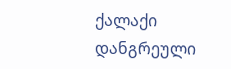ქალაქი დანგრეული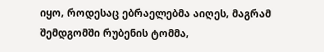იყო, როდესაც ებრაელებმა აიღეს, მაგრამ შემდგომში რუბენის ტომმა,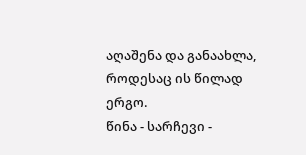აღაშენა და განაახლა, როდესაც ის წილად ერგო.
წინა - სარჩევი -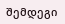შემდეგი